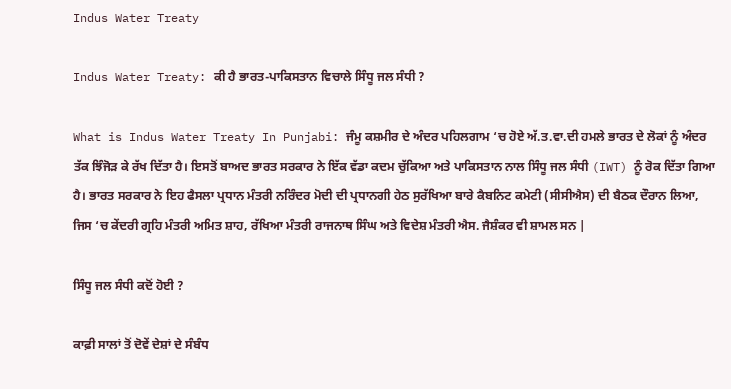Indus Water Treaty

Indus Water Treaty: ਕੀ ਹੈ ਭਾਰਤ-ਪਾਕਿਸਤਾਨ ਵਿਚਾਲੇ ਸਿੰਧੂ ਜਲ ਸੰਧੀ ?

What is Indus Water Treaty In Punjabi: ਜੰਮੂ ਕਸ਼ਮੀਰ ਦੇ ਅੰਦਰ ਪਹਿਲਗਾਮ ‘ਚ ਹੋਏ ਅੱ.ਤ.ਵਾ.ਦੀ ਹਮਲੇ ਭਾਰਤ ਦੇ ਲੋਕਾਂ ਨੂੰ ਅੰਦਰ ਤੱਕ ਝਿੰਜੋੜ ਕੇ ਰੱਖ ਦਿੱਤਾ ਹੈ। ਇਸਤੋਂ ਬਾਅਦ ਭਾਰਤ ਸਰਕਾਰ ਨੇ ਇੱਕ ਵੱਡਾ ਕਦਮ ਚੁੱਕਿਆ ਅਤੇ ਪਾਕਿਸਤਾਨ ਨਾਲ ਸਿੰਧੂ ਜਲ ਸੰਧੀ (IWT) ਨੂੰ ਰੋਕ ਦਿੱਤਾ ਗਿਆ ਹੈ। ਭਾਰਤ ਸਰਕਾਰ ਨੇ ਇਹ ਫੈਸਲਾ ਪ੍ਰਧਾਨ ਮੰਤਰੀ ਨਰਿੰਦਰ ਮੋਦੀ ਦੀ ਪ੍ਰਧਾਨਗੀ ਹੇਠ ਸੁਰੱਖਿਆ ਬਾਰੇ ਕੈਬਨਿਟ ਕਮੇਟੀ (ਸੀਸੀਐਸ) ਦੀ ਬੈਠਕ ਦੌਰਾਨ ਲਿਆ, ਜਿਸ ‘ਚ ਕੇਂਦਰੀ ਗ੍ਰਹਿ ਮੰਤਰੀ ਅਮਿਤ ਸ਼ਾਹ, ਰੱਖਿਆ ਮੰਤਰੀ ਰਾਜਨਾਥ ਸਿੰਘ ਅਤੇ ਵਿਦੇਸ਼ ਮੰਤਰੀ ਐਸ. ਜੈਸ਼ੰਕਰ ਵੀ ਸ਼ਾਮਲ ਸਨ |

ਸਿੰਧੂ ਜਲ ਸੰਧੀ ਕਦੋਂ ਹੋਈ ?

ਕਾਫ਼ੀ ਸਾਲਾਂ ਤੋਂ ਦੋਵੇਂ ਦੇਸ਼ਾਂ ਦੇ ਸੰਬੰਧ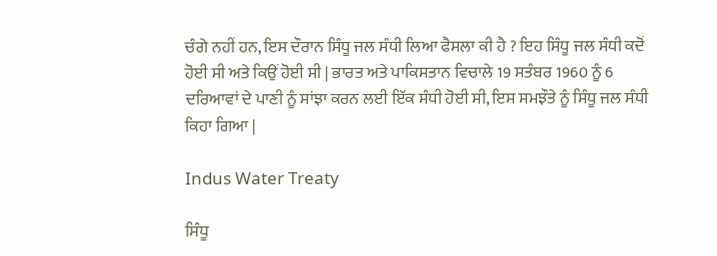ਚੰਗੇ ਨਹੀਂ ਹਨ, ਇਸ ਦੌਰਾਨ ਸਿੰਧੂ ਜਲ ਸੰਧੀ ਲਿਆ ਫੈਸਲਾ ਕੀ ਹੈ ? ਇਹ ਸਿੰਧੂ ਜਲ ਸੰਧੀ ਕਦੋਂ ਹੋਈ ਸੀ ਅਤੇ ਕਿਉਂ ਹੋਈ ਸੀ | ਭਾਰਤ ਅਤੇ ਪਾਕਿਸਤਾਨ ਵਿਚਾਲੇ 19 ਸਤੰਬਰ 1960 ਨੂੰ 6 ਦਰਿਆਵਾਂ ਦੇ ਪਾਣੀ ਨੂੰ ਸਾਂਝਾ ਕਰਨ ਲਈ ਇੱਕ ਸੰਧੀ ਹੋਈ ਸੀ, ਇਸ ਸਮਝੌਤੇ ਨੂੰ ਸਿੰਧੂ ਜਲ ਸੰਧੀ ਕਿਹਾ ਗਿਆ |

Indus Water Treaty

ਸਿੰਧੂ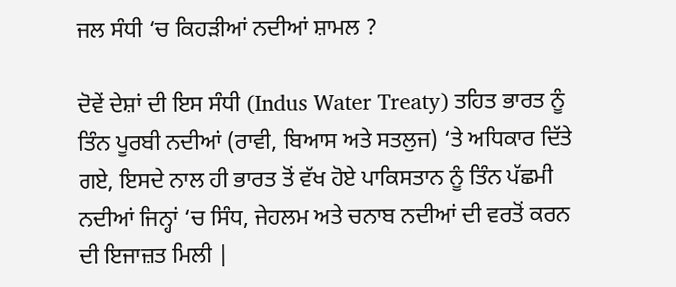ਜਲ ਸੰਧੀ ‘ਚ ਕਿਹੜੀਆਂ ਨਦੀਆਂ ਸ਼ਾਮਲ ?

ਦੋਵੇਂ ਦੇਸ਼ਾਂ ਦੀ ਇਸ ਸੰਧੀ (Indus Water Treaty) ਤਹਿਤ ਭਾਰਤ ਨੂੰ ਤਿੰਨ ਪੂਰਬੀ ਨਦੀਆਂ (ਰਾਵੀ, ਬਿਆਸ ਅਤੇ ਸਤਲੁਜ) ‘ਤੇ ਅਧਿਕਾਰ ਦਿੱਤੇ ਗਏ, ਇਸਦੇ ਨਾਲ ਹੀ ਭਾਰਤ ਤੋਂ ਵੱਖ ਹੋਏ ਪਾਕਿਸਤਾਨ ਨੂੰ ਤਿੰਨ ਪੱਛਮੀ ਨਦੀਆਂ ਜਿਨ੍ਹਾਂ ‘ਚ ਸਿੰਧ, ਜੇਹਲਮ ਅਤੇ ਚਨਾਬ ਨਦੀਆਂ ਦੀ ਵਰਤੋਂ ਕਰਨ ਦੀ ਇਜਾਜ਼ਤ ਮਿਲੀ |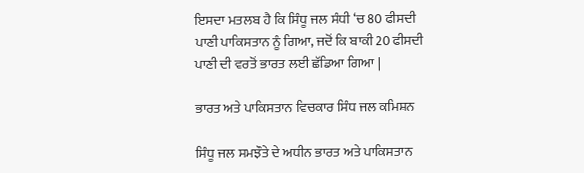ਇਸਦਾ ਮਤਲਬ ਹੈ ਕਿ ਸਿੰਧੂ ਜਲ ਸੰਧੀ ‘ਚ 80 ਫੀਸਦੀ ਪਾਣੀ ਪਾਕਿਸਤਾਨ ਨੂੰ ਗਿਆ, ਜਦੋਂ ਕਿ ਬਾਕੀ 20 ਫੀਸਦੀ ਪਾਣੀ ਦੀ ਵਰਤੋਂ ਭਾਰਤ ਲਈ ਛੱਡਿਆ ਗਿਆ |

ਭਾਰਤ ਅਤੇ ਪਾਕਿਸਤਾਨ ਵਿਚਕਾਰ ਸਿੰਧ ਜਲ ਕਮਿਸ਼ਨ

ਸਿੰਧੂ ਜਲ ਸਮਝੌਤੇ ਦੇ ਅਧੀਨ ਭਾਰਤ ਅਤੇ ਪਾਕਿਸਤਾਨ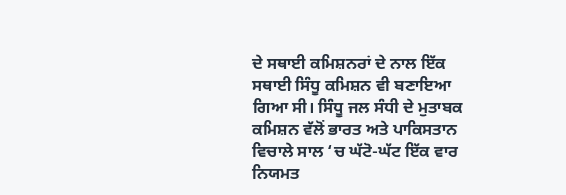ਦੇ ਸਥਾਈ ਕਮਿਸ਼ਨਰਾਂ ਦੇ ਨਾਲ ਇੱਕ ਸਥਾਈ ਸਿੰਧੂ ਕਮਿਸ਼ਨ ਵੀ ਬਣਾਇਆ ਗਿਆ ਸੀ। ਸਿੰਧੂ ਜਲ ਸੰਧੀ ਦੇ ਮੁਤਾਬਕ ਕਮਿਸ਼ਨ ਵੱਲੋਂ ਭਾਰਤ ਅਤੇ ਪਾਕਿਸਤਾਨ ਵਿਚਾਲੇ ਸਾਲ ‘ਚ ਘੱਟੋ-ਘੱਟ ਇੱਕ ਵਾਰ ਨਿਯਮਤ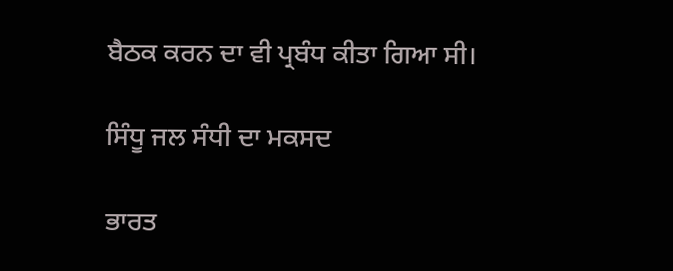ਬੈਠਕ ਕਰਨ ਦਾ ਵੀ ਪ੍ਰਬੰਧ ਕੀਤਾ ਗਿਆ ਸੀ।

ਸਿੰਧੂ ਜਲ ਸੰਧੀ ਦਾ ਮਕਸਦ

ਭਾਰਤ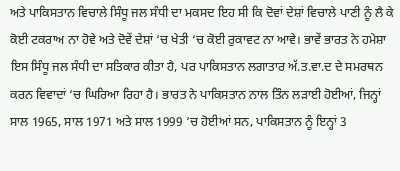ਅਤੇ ਪਾਕਿਸਤਾਨ ਵਿਚਾਲੇ ਸਿੰਧੂ ਜਲ ਸੰਧੀ ਦਾ ਮਕਸਦ ਇਹ ਸੀ ਕਿ ਦੋਵਾਂ ਦੇਸ਼ਾਂ ਵਿਚਾਲੇ ਪਾਣੀ ਨੂੰ ਲੈ ਕੇ ਕੋਈ ਟਕਰਾਅ ਨਾ ਹੋਵੇ ਅਤੇ ਦੋਵੇਂ ਦੇਸ਼ਾਂ ‘ਚ ਖੇਤੀ ‘ਚ ਕੋਈ ਰੁਕਾਵਟ ਨਾ ਆਵੇ। ਭਾਵੇਂ ਭਾਰਤ ਨੇ ਹਮੇਸ਼ਾ ਇਸ ਸਿੰਧੂ ਜਲ ਸੰਧੀ ਦਾ ਸਤਿਕਾਰ ਕੀਤਾ ਹੈ, ਪਰ ਪਾਕਿਸਤਾਨ ਲਗਾਤਾਰ ਅੱ.ਤ.ਵਾ.ਦ ਦੇ ਸਮਰਥਨ ਕਰਨ ਵਿਵਾਦਾਂ ‘ਚ ਘਿਰਿਆ ਰਿਹਾ ਹੈ। ਭਾਰਤ ਨੇ ਪਾਕਿਸਤਾਨ ਨਾਲ ਤਿੰਨ ਲੜਾਈ ਹੋਈਆਂ, ਜਿਨ੍ਹਾਂ ਸਾਲ 1965, ਸਾਲ 1971 ਅਤੇ ਸਾਲ 1999 ‘ਚ ਹੋਈਆਂ ਸਨ, ਪਾਕਿਸਤਾਨ ਨੂੰ ਇਨ੍ਹਾਂ 3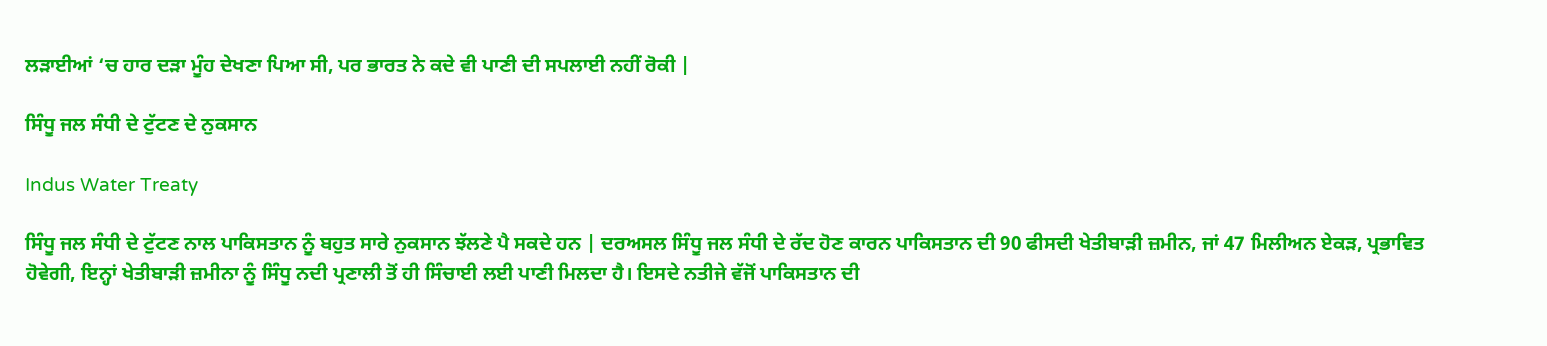ਲੜਾਈਆਂ ‘ਚ ਹਾਰ ਦੜਾ ਮੂੰਹ ਦੇਖਣਾ ਪਿਆ ਸੀ, ਪਰ ਭਾਰਤ ਨੇ ਕਦੇ ਵੀ ਪਾਣੀ ਦੀ ਸਪਲਾਈ ਨਹੀਂ ਰੋਕੀ |

ਸਿੰਧੂ ਜਲ ਸੰਧੀ ਦੇ ਟੁੱਟਣ ਦੇ ਨੁਕਸਾਨ

Indus Water Treaty

ਸਿੰਧੂ ਜਲ ਸੰਧੀ ਦੇ ਟੁੱਟਣ ਨਾਲ ਪਾਕਿਸਤਾਨ ਨੂੰ ਬਹੁਤ ਸਾਰੇ ਨੁਕਸਾਨ ਝੱਲਣੇ ਪੈ ਸਕਦੇ ਹਨ | ਦਰਅਸਲ ਸਿੰਧੂ ਜਲ ਸੰਧੀ ਦੇ ਰੱਦ ਹੋਣ ਕਾਰਨ ਪਾਕਿਸਤਾਨ ਦੀ 90 ਫੀਸਦੀ ਖੇਤੀਬਾੜੀ ਜ਼ਮੀਨ, ਜਾਂ 47 ਮਿਲੀਅਨ ਏਕੜ, ਪ੍ਰਭਾਵਿਤ ਹੋਵੇਗੀ, ਇਨ੍ਹਾਂ ਖੇਤੀਬਾੜੀ ਜ਼ਮੀਨਾ ਨੂੰ ਸਿੰਧੂ ਨਦੀ ਪ੍ਰਣਾਲੀ ਤੋਂ ਹੀ ਸਿੰਚਾਈ ਲਈ ਪਾਣੀ ਮਿਲਦਾ ਹੈ। ਇਸਦੇ ਨਤੀਜੇ ਵੱਜੋਂ ਪਾਕਿਸਤਾਨ ਦੀ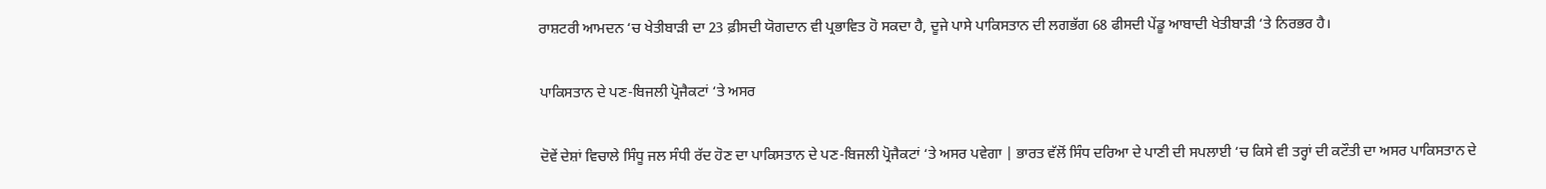ਰਾਸ਼ਟਰੀ ਆਮਦਨ ‘ਚ ਖੇਤੀਬਾੜੀ ਦਾ 23 ਫ਼ੀਸਦੀ ਯੋਗਦਾਨ ਵੀ ਪ੍ਰਭਾਵਿਤ ਹੋ ਸਕਦਾ ਹੈ, ਦੂਜੇ ਪਾਸੇ ਪਾਕਿਸਤਾਨ ਦੀ ਲਗਭੱਗ 68 ਫੀਸਦੀ ਪੇਂਡੂ ਆਬਾਦੀ ਖੇਤੀਬਾੜੀ ‘ਤੇ ਨਿਰਭਰ ਹੈ।

ਪਾਕਿਸਤਾਨ ਦੇ ਪਣ-ਬਿਜਲੀ ਪ੍ਰੋਜੈਕਟਾਂ ‘ਤੇ ਅਸਰ

ਦੋਵੇਂ ਦੇਸ਼ਾਂ ਵਿਚਾਲੇ ਸਿੰਧੂ ਜਲ ਸੰਧੀ ਰੱਦ ਹੋਣ ਦਾ ਪਾਕਿਸਤਾਨ ਦੇ ਪਣ-ਬਿਜਲੀ ਪ੍ਰੋਜੈਕਟਾਂ ‘ਤੇ ਅਸਰ ਪਵੇਗਾ | ਭਾਰਤ ਵੱਲੋਂ ਸਿੰਧ ਦਰਿਆ ਦੇ ਪਾਣੀ ਦੀ ਸਪਲਾਈ ‘ਚ ਕਿਸੇ ਵੀ ਤਰ੍ਹਾਂ ਦੀ ਕਟੌਤੀ ਦਾ ਅਸਰ ਪਾਕਿਸਤਾਨ ਦੇ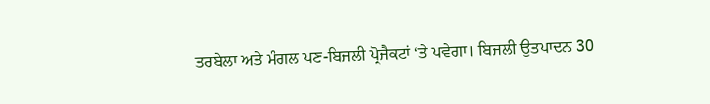ਤਰਬੇਲਾ ਅਤੇ ਮੰਗਲ ਪਣ-ਬਿਜਲੀ ਪ੍ਰੋਜੈਕਟਾਂ ‘ਤੇ ਪਵੇਗਾ। ਬਿਜਲੀ ਉਤਪਾਦਨ 30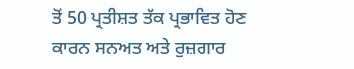ਤੋਂ 50 ਪ੍ਰਤੀਸ਼ਤ ਤੱਕ ਪ੍ਰਭਾਵਿਤ ਹੋਣ ਕਾਰਨ ਸਨਅਤ ਅਤੇ ਰੁਜ਼ਗਾਰ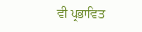ਵੀ ਪ੍ਰਭਾਵਿਤ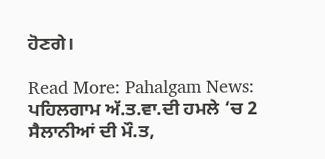ਹੋਣਗੇ।

Read More: Pahalgam News: ਪਹਿਲਗਾਮ ਅੱ.ਤ.ਵਾ.ਦੀ ਹਮਲੇ ‘ਚ 2 ਸੈਲਾਨੀਆਂ ਦੀ ਮੌ.ਤ,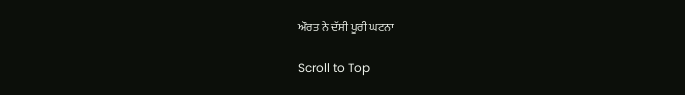ਔਰਤ ਨੇ ਦੱਸੀ ਪੂਰੀ ਘਟਨਾ

Scroll to Top